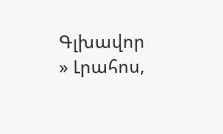Գլխավոր » Լրահոս,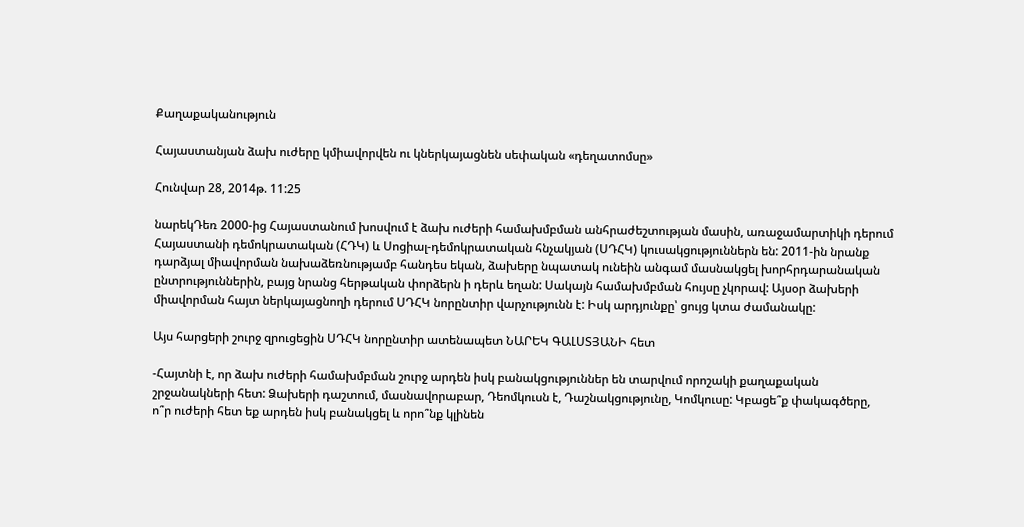Քաղաքականություն

Հայաստանյան ձախ ուժերը կմիավորվեն ու կներկայացնեն սեփական «դեղատոմսը»

Հունվար 28, 2014թ. 11:25

նարեկԴեռ 2000-ից Հայաստանում խոսվում է ձախ ուժերի համախմբման անհրաժեշտության մասին, առաջամարտիկի դերում Հայաստանի դեմոկրատական (ՀԴԿ) և Սոցիալ-դեմոկրատական հնչակյան (ՍԴՀԿ) կուսակցություններն են: 2011-ին նրանք դարձյալ միավորման նախաձեռնությամբ հանդես եկան, ձախերը նպատակ ունեին անգամ մասնակցել խորհրդարանական ընտրություններին, բայց նրանց հերթական փորձերն ի դերև եղան: Սակայն համախմբման հույսը չկորավ: Այսօր ձախերի միավորման հայտ ներկայացնողի դերում ՍԴՀԿ նորընտիր վարչությունն է: Իսկ արդյունքը՝ ցույց կտա ժամանակը:

Այս հարցերի շուրջ զրուցեցին ՍԴՀԿ նորընտիր ատենապետ ՆԱՐԵԿ ԳԱԼՍՏՅԱՆԻ հետ

-Հայտնի է, որ ձախ ուժերի համախմբման շուրջ արդեն իսկ բանակցություններ են տարվում որոշակի քաղաքական շրջանակների հետ: Ձախերի դաշտում, մասնավորաբար, Դեոմկուսն է, Դաշնակցությունը, Կոմկուսը: Կբացե՞ք փակագծերը, ո՞ր ուժերի հետ եք արդեն իսկ բանակցել և որո՞նք կլինեն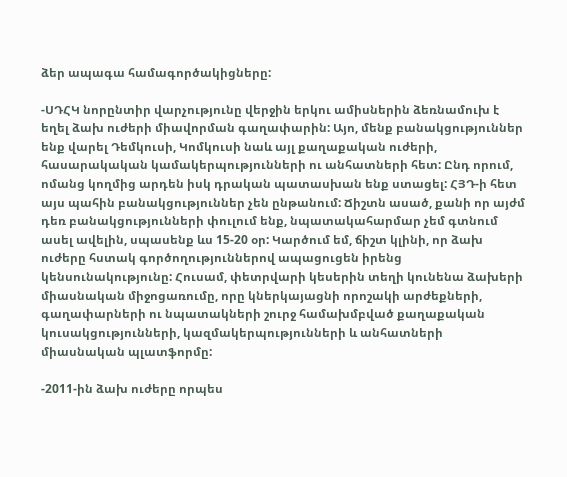ձեր ապագա համագործակիցները:

-ՍԴՀԿ նորընտիր վարչությունը վերջին երկու ամիսներին ձեռնամուխ է եղել ձախ ուժերի միավորման գաղափարին: Այո, մենք բանակցություններ ենք վարել Դեմկուսի, Կոմկուսի նաև այլ քաղաքական ուժերի, հասարակական կամակերպությունների ու անհատների հետ: Ընդ որում, ոմանց կողմից արդեն իսկ դրական պատասխան ենք ստացել: ՀՅԴ-ի հետ այս պահին բանակցություններ չեն ընթանում: Ճիշտն ասած, քանի որ այժմ դեռ բանակցությունների փուլում ենք, նպատակահարմար չեմ գտնում ասել ավելին, սպասենք ևս 15-20 օր: Կարծում եմ, ճիշտ կլինի, որ ձախ ուժերը հստակ գործողություններով ապացուցեն իրենց կենսունակությունը: Հուսամ, փետրվարի կեսերին տեղի կունենա ձախերի միասնական միջոցառումը, որը կներկայացնի որոշակի արժեքների, գաղափարների ու նպատակների շուրջ համախմբված քաղաքական կուսակցությունների, կազմակերպությունների և անհատների միասնական պլատֆորմը:

-2011-ին ձախ ուժերը որպես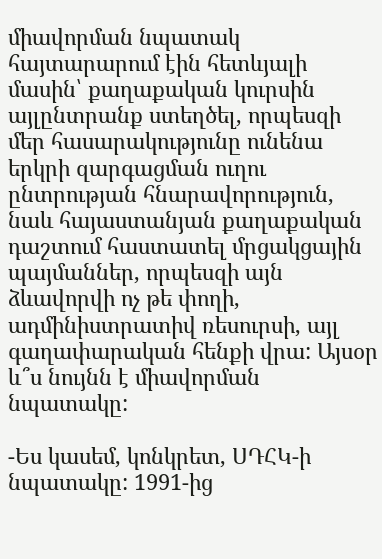միավորման նպատակ հայտարարում էին հետևյալի մասին՝ քաղաքական կուրսին այլընտրանք ստեղծել, որպեսզի մեր հասարակությունը ունենա երկրի զարգացման ուղու ընտրության հնարավորություն, նաև հայաստանյան քաղաքական դաշտում հաստատել մրցակցային պայմաններ, որպեսզի այն ձևավորվի ոչ թե փողի, ադմինիստրատիվ ռեսուրսի, այլ գաղափարական հենքի վրա: Այսօր և՞ս նույնն է միավորման նպատակը:

-Ես կասեմ, կոնկրետ, ՍԴՀԿ-ի նպատակը: 1991-ից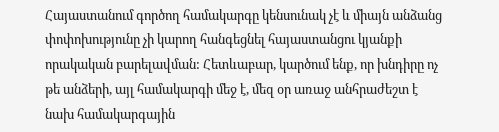Հայաստանում գործող համակարգը կենսունակ չէ և միայն անձանց փոփոխությունը չի կարող հանգեցնել հայաստանցու կյանքի որակական բարելավման: Հետևաբար, կարծում ենք, որ խնդիրը ոչ թե անձերի, այլ համակարգի մեջ է, մեզ օր առաջ անհրաժեշտ է նախ համակարգային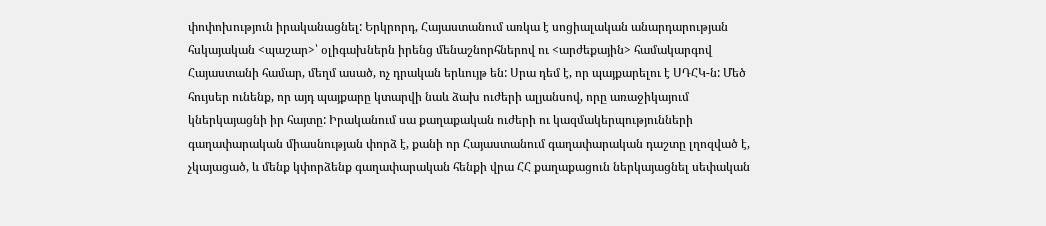փոփոխություն իրականացնել: Երկրորդ, Հայաստանում առկա է սոցիալական անարդարության հսկայական <պաշար>՝ օլիգախներն իրենց մենաշնորհներով ու <արժեքային> համակարգով Հայաստանի համար, մեղմ ասած, ոչ դրական երևույթ են: Սրա դեմ է, որ պայքարելու է ՍԴՀԿ-ն: Մեծ հույսեր ունենք, որ այդ պայքարը կտարվի նաև ձախ ուժերի ալյանսով, որը առաջիկայում կներկայացնի իր հայտը: Իրականում սա քաղաքական ուժերի ու կազմակերպությունների գաղափարական միասնության փորձ է, քանի որ Հայաստանում գաղափարական դաշտը լղոզված է, չկայացած, և մենք կփորձենք գաղափարական հենքի վրա ՀՀ քաղաքացուն ներկայացնել սեփական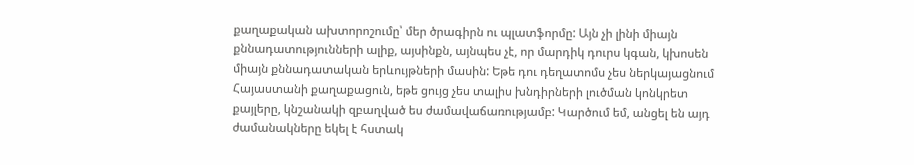քաղաքական ախտորոշումը՝ մեր ծրագիրն ու պլատֆորմը: Այն չի լինի միայն քննադատությունների ալիք, այսինքն, այնպես չէ, որ մարդիկ դուրս կգան, կխոսեն միայն քննադատական երևույթների մասին: Եթե դու դեղատոմս չես ներկայացնում Հայաստանի քաղաքացուն, եթե ցույց չես տալիս խնդիրների լուծման կոնկրետ քայլերը, կնշանակի զբաղված ես ժամավաճառությամբ: Կարծում եմ, անցել են այդ ժամանակները եկել է հստակ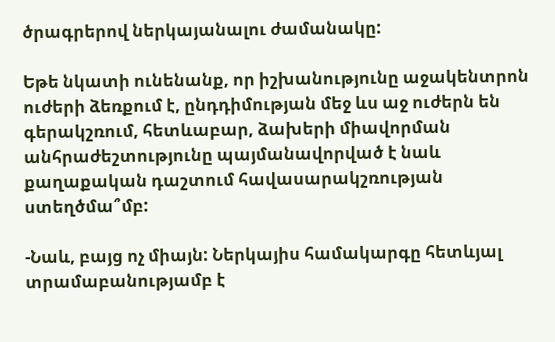ծրագրերով ներկայանալու ժամանակը:

Եթե նկատի ունենանք, որ իշխանությունը աջակենտրոն ուժերի ձեռքում է, ընդդիմության մեջ ևս աջ ուժերն են գերակշռում, հետևաբար, ձախերի միավորման անհրաժեշտությունը պայմանավորված է նաև քաղաքական դաշտում հավասարակշռության ստեղծմա՞մբ:

-Նաև, բայց ոչ միայն: Ներկայիս համակարգը հետևյալ տրամաբանությամբ է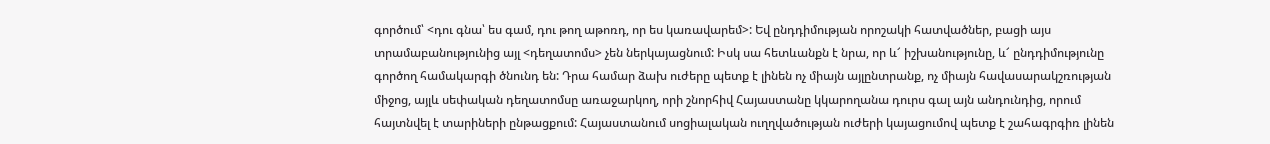գործում՝ <դու գնա՝ ես գամ, դու թող աթոռդ, որ ես կառավարեմ>: Եվ ընդդիմության որոշակի հատվածներ, բացի այս տրամաբանությունից այլ <դեղատոմս> չեն ներկայացնում: Իսկ սա հետևանքն է նրա, որ և՜ իշխանությունը, և՜ ընդդիմությունը գործող համակարգի ծնունդ են: Դրա համար ձախ ուժերը պետք է լինեն ոչ միայն այլընտրանք, ոչ միայն հավասարակշռության միջոց, այլև սեփական դեղատոմսը առաջարկող, որի շնորհիվ Հայաստանը կկարողանա դուրս գալ այն անդունդից, որում հայտնվել է տարիների ընթացքում: Հայաստանում սոցիալական ուղղվածության ուժերի կայացումով պետք է շահագրգիռ լինեն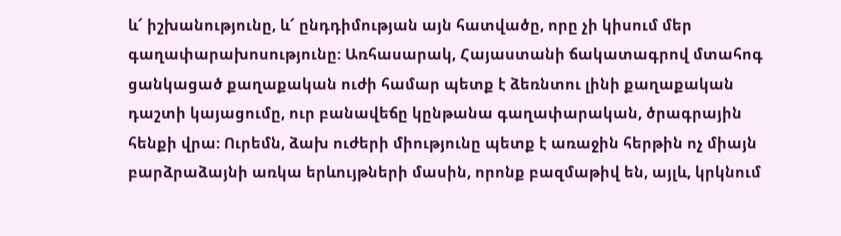և՜ իշխանությունը, և՜ ընդդիմության այն հատվածը, որը չի կիսում մեր գաղափարախոսությունը: Առհասարակ, Հայաստանի ճակատագրով մտահոգ ցանկացած քաղաքական ուժի համար պետք է ձեռնտու լինի քաղաքական դաշտի կայացումը, ուր բանավեճը կընթանա գաղափարական, ծրագրային հենքի վրա: Ուրեմն, ձախ ուժերի միությունը պետք է առաջին հերթին ոչ միայն բարձրաձայնի առկա երևույթների մասին, որոնք բազմաթիվ են, այլև, կրկնում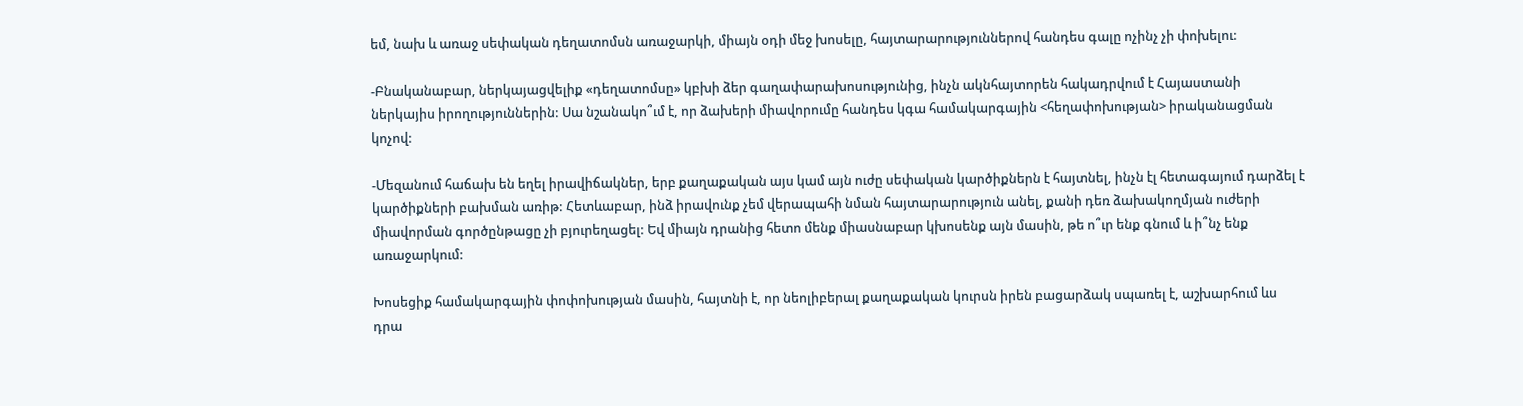եմ, նախ և առաջ սեփական դեղատոմսն առաջարկի, միայն օդի մեջ խոսելը, հայտարարություններով հանդես գալը ոչինչ չի փոխելու:

-Բնականաբար, ներկայացվելիք «դեղատոմսը» կբխի ձեր գաղափարախոսությունից, ինչն ակնհայտորեն հակադրվում է Հայաստանի ներկայիս իրողություններին: Սա նշանակո՞ւմ է, որ ձախերի միավորումը հանդես կգա համակարգային <հեղափոխության> իրականացման կոչով:

-Մեզանում հաճախ են եղել իրավիճակներ, երբ քաղաքական այս կամ այն ուժը սեփական կարծիքներն է հայտնել, ինչն էլ հետագայում դարձել է կարծիքների բախման առիթ: Հետևաբար, ինձ իրավունք չեմ վերապահի նման հայտարարություն անել, քանի դեռ ձախակողմյան ուժերի միավորման գործընթացը չի բյուրեղացել: Եվ միայն դրանից հետո մենք միասնաբար կխոսենք այն մասին, թե ո՞ւր ենք գնում և ի՞նչ ենք առաջարկում:

Խոսեցիք համակարգային փոփոխության մասին, հայտնի է, որ նեոլիբերալ քաղաքական կուրսն իրեն բացարձակ սպառել է, աշխարհում ևս դրա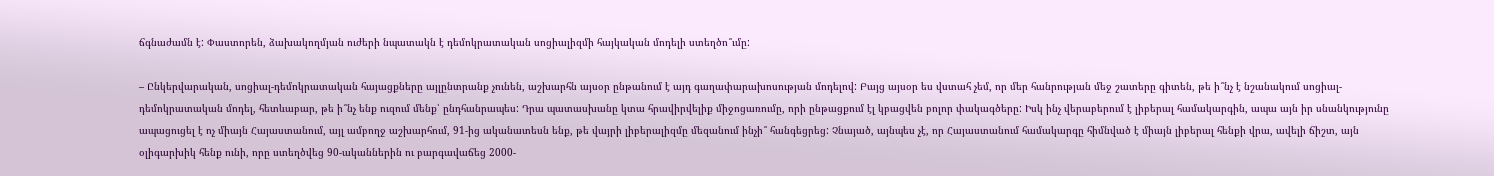ճգնաժամն է: Փաստորեն, ձախակողմյան ուժերի նպատակն է դեմոկրատական սոցիալիզմի հայկական մոդելի ստեղծո՞ւմը:

– Ընկերվարական, սոցիալ-դեմոկրատական հայացքները այլընտրանք չունեն, աշխարհն այսօր ընթանում է այդ գաղափարախոսության մոդելով: Բայց այսօր ես վստահ չեմ, որ մեր հանրության մեջ շատերը գիտեն, թե ի՞նչ է նշանակում սոցիալ-դեմոկրատական մոդել, հետևաբար, թե ի՞նչ ենք ուզում մենք՝ ընդհանրապես: Դրա պատասխանը կտա հրավիրվելիք միջոցառումը, որի ընթացքում էլ կբացվեն բոլոր փակագծերը: Իսկ ինչ վերաբերում է լիբերալ համակարգին, ապա այն իր սնանկությունը ապացուցել է ոչ միայն Հայաստանում, այլ ամբողջ աշխարհում, 91-ից ականատեսն ենք, թե վայրի լիբերալիզմը մեզանում ինչի՞ հանգեցրեց: Չնայած, այնպես չէ, որ Հայաստանում համակարգը հիմնված է միայն լիբերալ հենքի վրա, ավելի ճիշտ, այն օլիգարխիկ հենք ունի, որը ստեղծվեց 90-ականներին ու բարգավաճեց 2000-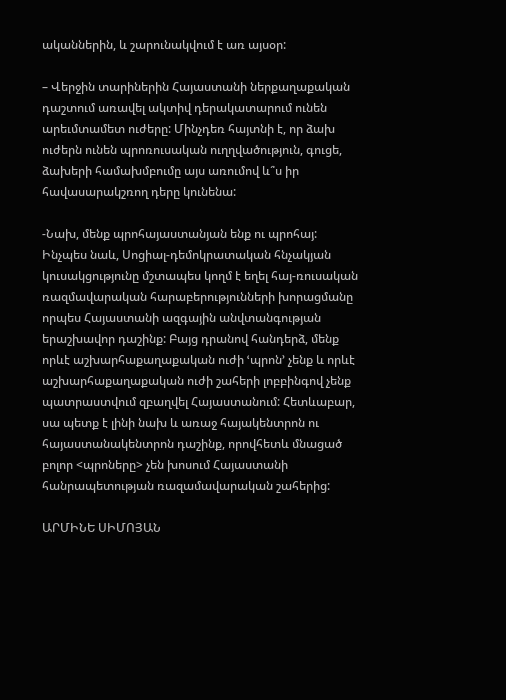ականներին, և շարունակվում է առ այսօր:

– Վերջին տարիներին Հայաստանի ներքաղաքական դաշտում առավել ակտիվ դերակատարում ունեն արեւմտամետ ուժերը: Մինչդեռ հայտնի է, որ ձախ ուժերն ունեն պրոռուսական ուղղվածություն, գուցե, ձախերի համախմբումը այս առումով և՞ս իր հավասարակշռող դերը կունենա:

-Նախ, մենք պրոհայաստանյան ենք ու պրոհայ: Ինչպես նաև, Սոցիալ-դեմոկրատական հնչակյան կուսակցությունը մշտապես կողմ է եղել հայ-ռուսական ռազմավարական հարաբերությունների խորացմանը որպես Հայաստանի ազգային անվտանգության երաշխավոր դաշինք: Բայց դրանով հանդերձ, մենք որևէ աշխարհաքաղաքական ուժի ՙպրոն՚ չենք և որևէ աշխարհաքաղաքական ուժի շահերի լոբբինգով չենք պատրաստվում զբաղվել Հայաստանում: Հետևաբար, սա պետք է լինի նախ և առաջ հայակենտրոն ու հայաստանակենտրոն դաշինք, որովհետև մնացած բոլոր <պրոները> չեն խոսում Հայաստանի հանրապետության ռազամավարական շահերից:

ԱՐՄԻՆԵ ՍԻՄՈՅԱՆ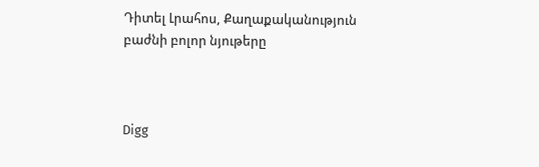Դիտել Լրահոս, Քաղաքականություն բաժնի բոլոր նյութերը



Digg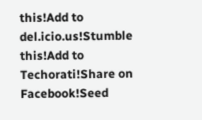this!Add to del.icio.us!Stumble this!Add to Techorati!Share on Facebook!Seed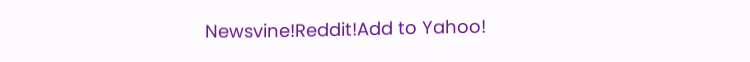Newsvine!Reddit!Add to Yahoo!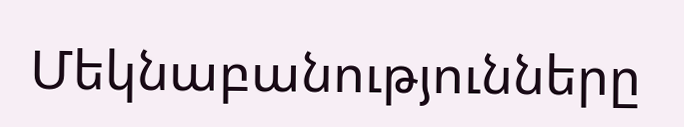Մեկնաբանությունները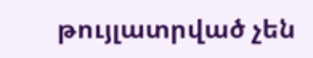թույլատրված չեն